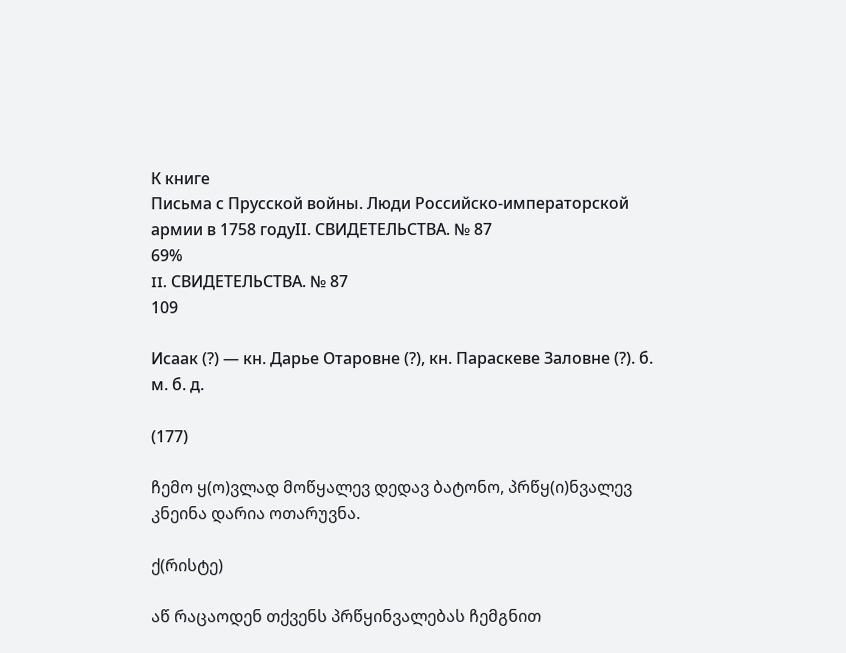К книге
Письма с Прусской войны. Люди Российско-императорской армии в 1758 годуII. СВИДЕТЕЛЬСТВА. № 87
69%
II. СВИДЕТЕЛЬСТВА. № 87
109

Исаак (?) — кн. Дарье Отаровне (?), кн. Параскеве Заловне (?). б. м. б. д.

(177)

ჩემო ყ(ო)ვლად მოწყალევ დედავ ბატონო, პრწყ(ი)ნვალევ კნეინა დარია ოთარუვნა.

ქ(რისტე)

აწ რაცაოდენ თქვენს პრწყინვალებას ჩემგნით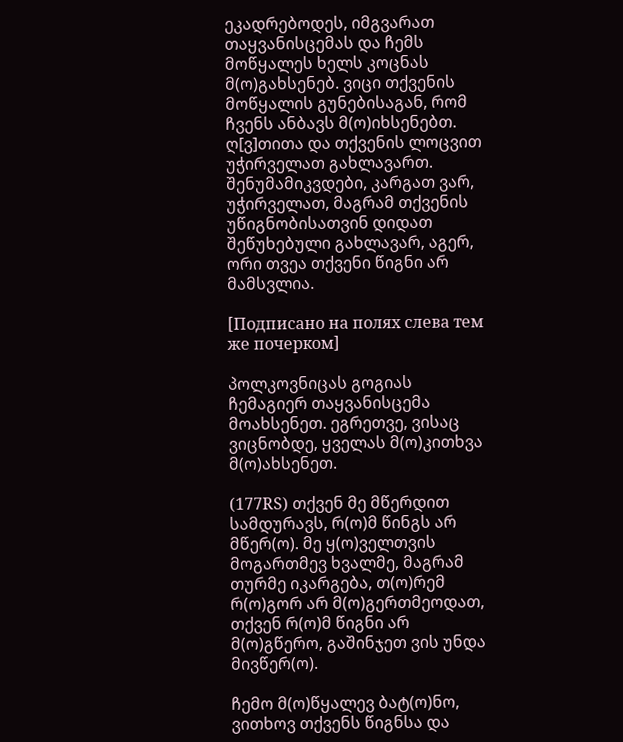ეკადრებოდეს, იმგვარათ თაყვანისცემას და ჩემს მოწყალეს ხელს კოცნას მ(ო)გახსენებ. ვიცი თქვენის მოწყალის გუნებისაგან, რომ ჩვენს ანბავს მ(ო)იხსენებთ. ღ[ვ]თითა და თქვენის ლოცვით უჭირველათ გახლავართ. შენუმამიკვდები, კარგათ ვარ, უჭირველათ, მაგრამ თქვენის უწიგნობისათვინ დიდათ შეწუხებული გახლავარ, აგერ, ორი თვეა თქვენი წიგნი არ მამსვლია.

[Подписано на полях слева тем же почерком]

პოლკოვნიცას გოგიას ჩემაგიერ თაყვანისცემა მოახსენეთ. ეგრეთვე, ვისაც ვიცნობდე, ყველას მ(ო)კითხვა მ(ო)ახსენეთ.

(177RS) თქვენ მე მწერდით სამდურავს, რ(ო)მ წინგს არ მწერ(ო). მე ყ(ო)ველთვის მოგართმევ ხვალმე, მაგრამ თურმე იკარგება, თ(ო)რემ რ(ო)გორ არ მ(ო)გერთმეოდათ, თქვენ რ(ო)მ წიგნი არ მ(ო)გწერო, გაშინჯეთ ვის უნდა მივწერ(ო).

ჩემო მ(ო)წყალევ ბატ(ო)ნო, ვითხოვ თქვენს წიგნსა და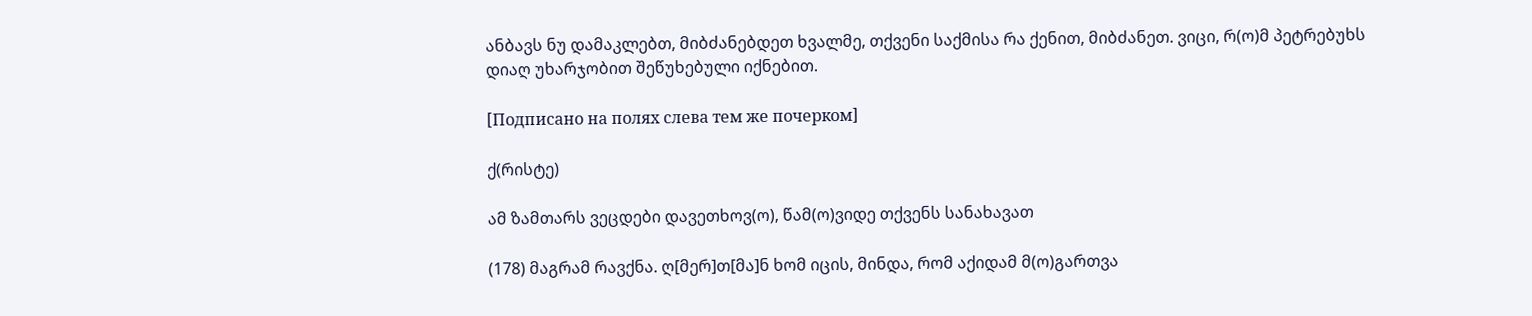ანბავს ნუ დამაკლებთ, მიბძანებდეთ ხვალმე, თქვენი საქმისა რა ქენით, მიბძანეთ. ვიცი, რ(ო)მ პეტრებუხს დიაღ უხარჯობით შეწუხებული იქნებით.

[Подписано на полях слева тем же почерком]

ქ(რისტე)

ამ ზამთარს ვეცდები დავეთხოვ(ო), წამ(ო)ვიდე თქვენს სანახავათ

(178) მაგრამ რავქნა. ღ[მერ]თ[მა]ნ ხომ იცის, მინდა, რომ აქიდამ მ(ო)გართვა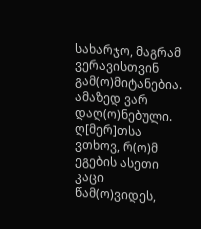სახარჯო, მაგრამ ვერავისთვინ გამ(ო)მიტანებია. ამაზედ ვარ დაღ(ო)ნებული. ღ[მერ]თსა ვთხოვ, რ(ო)მ ეგების ასეთი კაცი წამ(ო)ვიდეს,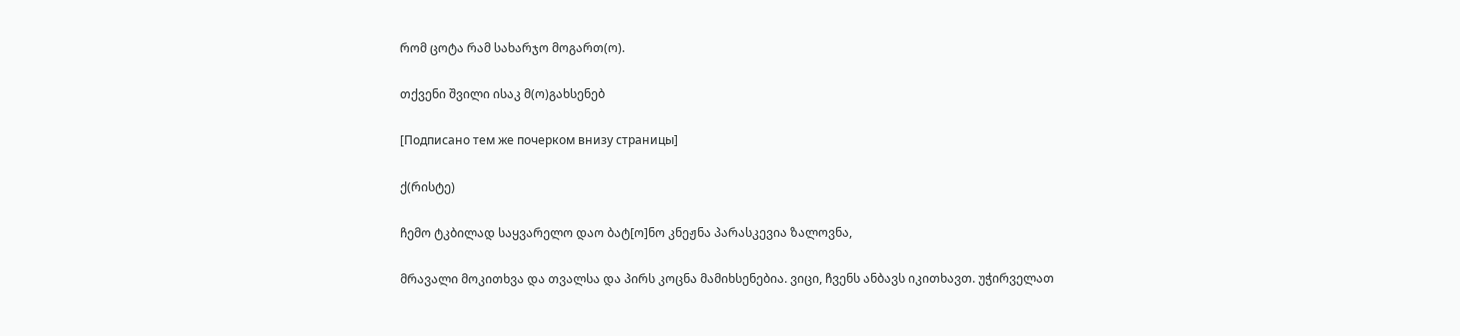რომ ცოტა რამ სახარჯო მოგართ(ო).

თქვენი შვილი ისაკ მ(ო)გახსენებ

[Подписано тем же почерком внизу страницы]

ქ(რისტე)

ჩემო ტკბილად საყვარელო დაო ბატ[ო]ნო კნეჟნა პარასკევია ზალოვნა,

მრავალი მოკითხვა და თვალსა და პირს კოცნა მამიხსენებია. ვიცი, ჩვენს ანბავს იკითხავთ. უჭირველათ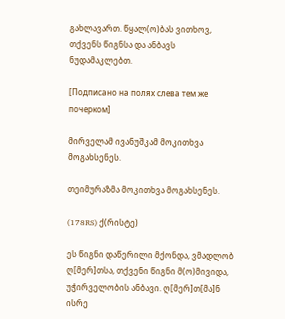გახლავართ. წყალ(ო)ბას ვითხოვ, თქვენს წიგნსა და ანბავს ნუდამაკლებთ.

[Подписано на полях слева тем же почерком]

მირველამ ივანუშკამ მოკითხვა მოგახსენეს.

თეიმურაზმა მოკითხვა მოგახსენეს.

(178RS) ქ(რისტე)

ეს წიგნი დაწერილი მქონდა, ვმადლობ ღ[მერ]თსა, თქვენი წიგნი მ(ო)მივიდა, უჭირველობის ანბავი. ღ[მერ]თ[მა]ნ ისრე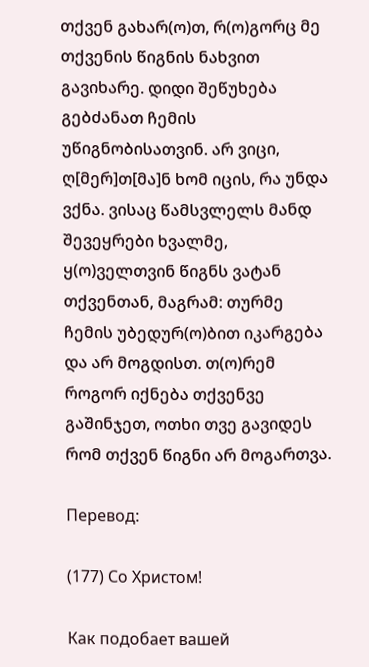თქვენ გახარ(ო)თ, რ(ო)გორც მე თქვენის წიგნის ნახვით გავიხარე. დიდი შეწუხება გებძანათ ჩემის უწიგნობისათვინ. არ ვიცი, ღ[მერ]თ[მა]ნ ხომ იცის, რა უნდა ვქნა. ვისაც წამსვლელს მანდ შევეყრები ხვალმე, ყ(ო)ველთვინ წიგნს ვატან თქვენთან, მაგრამ: თურმე ჩემის უბედურ(ო)ბით იკარგება და არ მოგდისთ. თ(ო)რემ როგორ იქნება თქვენვე გაშინჯეთ, ოთხი თვე გავიდეს რომ თქვენ წიგნი არ მოგართვა.

Перевод:

(177) Со Христом!

Как подобает вашей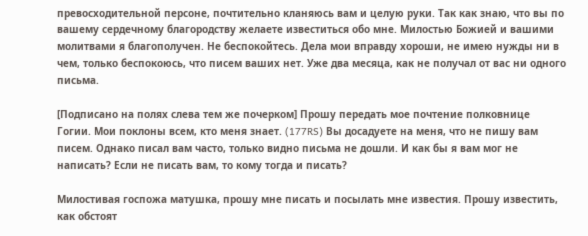превосходительной персоне, почтительно кланяюсь вам и целую руки. Так как знаю, что вы по вашему сердечному благородству желаете известиться обо мне. Милостью Божией и вашими молитвами я благополучен. Не беспокойтесь. Дела мои вправду хороши, не имею нужды ни в чем, только беспокоюсь, что писем ваших нет. Уже два месяца, как не получал от вас ни одного письма.

[Подписано на полях слева тем же почерком] Прошу передать мое почтение полковнице Гогии. Мои поклоны всем, кто меня знает. (177RS) Вы досадуете на меня, что не пишу вам писем. Однако писал вам часто, только видно письма не дошли. И как бы я вам мог не написать? Если не писать вам, то кому тогда и писать?

Милостивая госпожа матушка, прошу мне писать и посылать мне известия. Прошу известить, как обстоят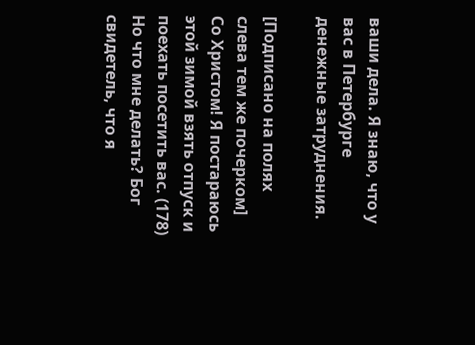ваши дела. Я знаю, что у вас в Петербурге денежные затруднения.

[Подписано на полях слева тем же почерком] Со Христом! Я постараюсь этой зимой взять отпуск и поехать посетить вас. (178) Но что мне делать? Бог свидетель, что я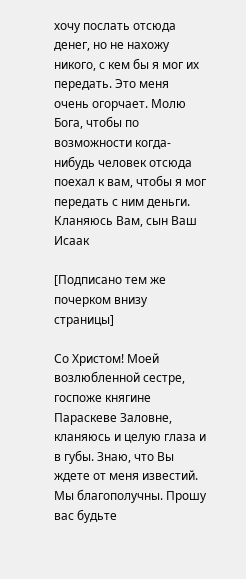хочу послать отсюда денег, но не нахожу никого, с кем бы я мог их передать. Это меня очень огорчает. Молю Бога, чтобы по возможности когда-нибудь человек отсюда поехал к вам, чтобы я мог передать с ним деньги. Кланяюсь Вам, сын Ваш Исаак

[Подписано тем же почерком внизу страницы]

Со Христом! Моей возлюбленной сестре, госпоже княгине Параскеве Заловне, кланяюсь и целую глаза и в губы. Знаю, что Вы ждете от меня известий. Мы благополучны. Прошу вас будьте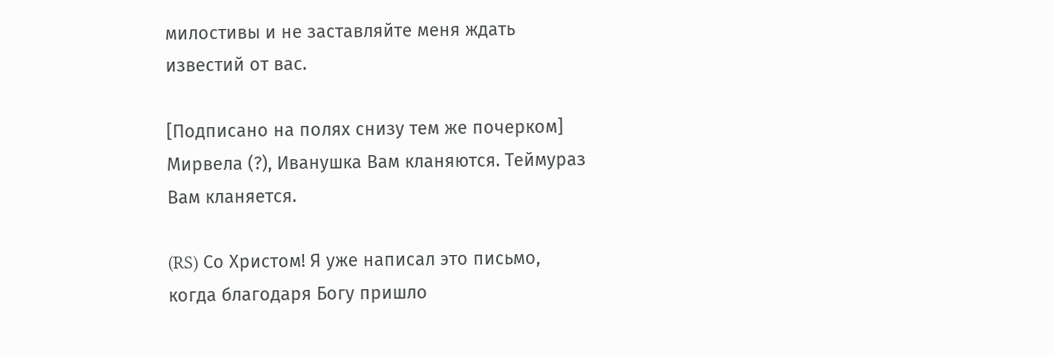милостивы и не заставляйте меня ждать известий от вас.

[Подписано на полях снизу тем же почерком] Мирвела (?), Иванушка Вам кланяются. Теймураз Вам кланяется.

(RS) Со Христом! Я уже написал это письмо, когда благодаря Богу пришло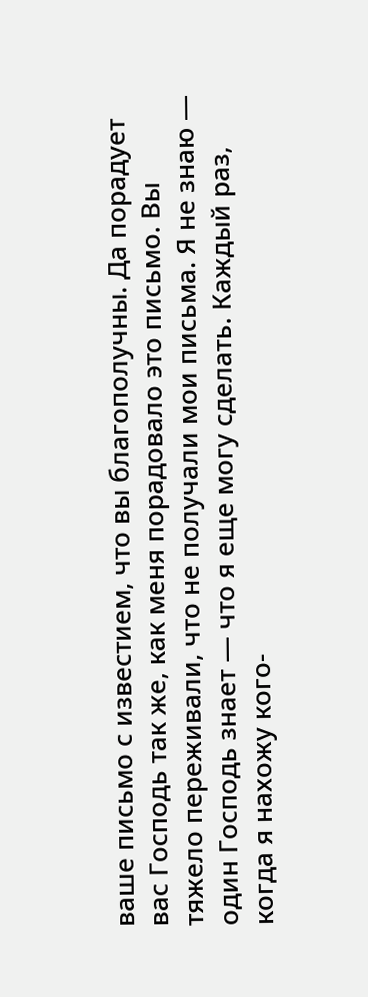ваше письмо с известием, что вы благополучны. Да порадует вас Господь так же, как меня порадовало это письмо. Вы тяжело переживали, что не получали мои письма. Я не знаю — один Господь знает — что я еще могу сделать. Каждый раз, когда я нахожу кого-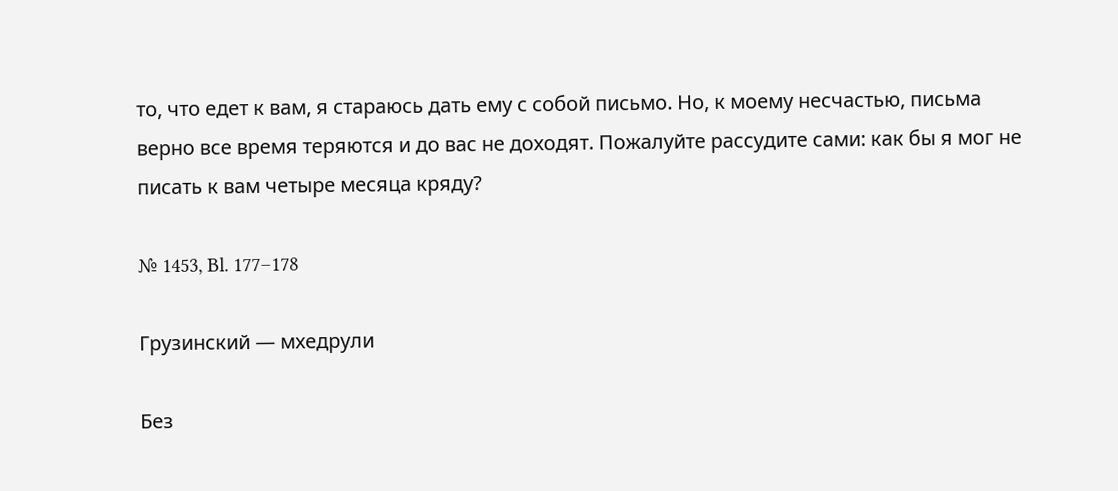то, что едет к вам, я стараюсь дать ему с собой письмо. Но, к моему несчастью, письма верно все время теряются и до вас не доходят. Пожалуйте рассудите сами: как бы я мог не писать к вам четыре месяца кряду?

№ 1453, Bl. 177–178

Грузинский — мхедрули

Без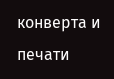конверта и печати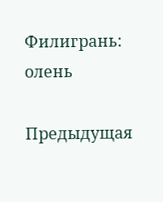Филигрань: олень

Предыдущая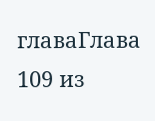главаГлава 109 из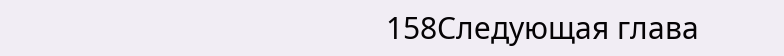158Следующая глава